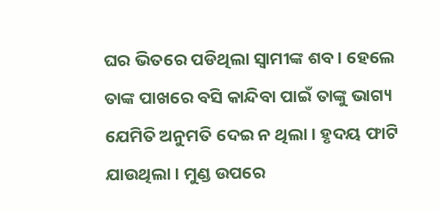ଘର ଭିତରେ ପଡିଥିଲା ସ୍ୱାମୀଙ୍କ ଶବ। ହେଲେ ତାଙ୍କ ପାଖରେ ବସି କାନ୍ଦିବା ପାଇଁ ତାଙ୍କୁ ଭାଗ୍ୟ ଯେମିତି ଅନୁମତି ଦେଇ ନ ଥିଲା। ହୃଦୟ ଫାଟି ଯାଉଥିଲା। ମୁଣ୍ଡ ଉପରେ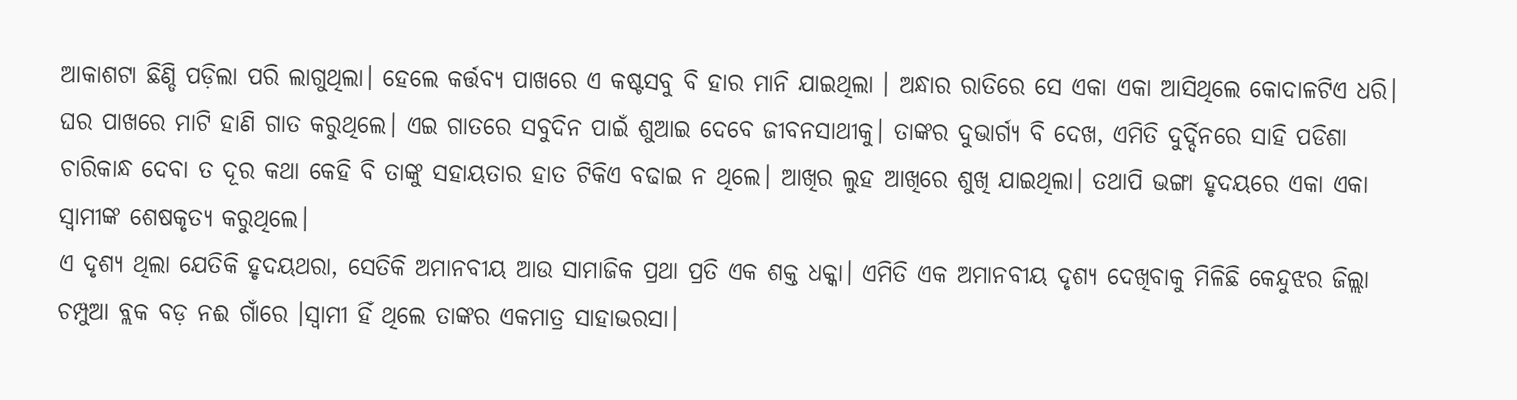ଆକାଶଟା ଛିଣ୍ଡି ପଡ଼ିଲା ପରି ଲାଗୁଥିଲା। ହେଲେ କର୍ତ୍ତବ୍ୟ ପାଖରେ ଏ କଷ୍ଟସବୁ ବି ହାର ମାନି ଯାଇଥିଲା । ଅନ୍ଧାର ରାତିରେ ସେ ଏକା ଏକା ଆସିଥିଲେ କୋଦାଳଟିଏ ଧରି। ଘର ପାଖରେ ମାଟି ହାଣି ଗାତ କରୁଥିଲେ। ଏଇ ଗାତରେ ସବୁଦିନ ପାଇଁ ଶୁଆଇ ଦେବେ ଜୀବନସାଥୀକୁ। ତାଙ୍କର ଦୁଭାର୍ଗ୍ୟ ବି ଦେଖ, ଏମିତି ଦୁର୍ଦ୍ଦିନରେ ସାହି ପଡିଶା ଚାରିକାନ୍ଧ ଦେବା ତ ଦୂର କଥା କେହି ବି ତାଙ୍କୁ ସହାୟତାର ହାତ ଟିକିଏ ବଢାଇ ନ ଥିଲେ। ଆଖିର ଲୁହ ଆଖିରେ ଶୁଖି ଯାଇଥିଲା। ତଥାପି ଭଙ୍ଗା ହୃଦୟରେ ଏକା ଏକା ସ୍ୱାମୀଙ୍କ ଶେଷକୃତ୍ୟ କରୁଥିଲେ।
ଏ ଦୃଶ୍ୟ ଥିଲା ଯେତିକି ହୃଦୟଥରା, ସେତିକି ଅମାନବୀୟ ଆଉ ସାମାଜିକ ପ୍ରଥା ପ୍ରତି ଏକ ଶକ୍ତ ଧକ୍କା। ଏମିତି ଏକ ଅମାନବୀୟ ଦୃଶ୍ୟ ଦେଖିବାକୁ ମିଳିଛି କେନ୍ଦୁଝର ଜିଲ୍ଲା ଚମ୍ପୁଆ ବ୍ଲକ ବଡ଼ ନଈ ଗାଁରେ ।ସ୍ୱାମୀ ହିଁ ଥିଲେ ତାଙ୍କର ଏକମାତ୍ର ସାହାଭରସା।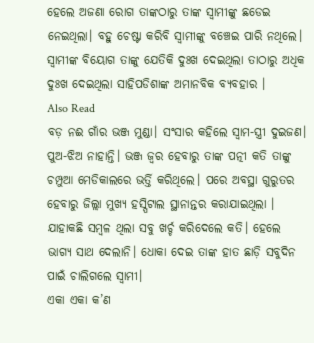ହେଲେ ଅଜଣା ରୋଗ ତାଙ୍କଠାରୁ ତାଙ୍କ ସ୍ୱାମୀଙ୍କୁ ଛଡେଇ ନେଇଥିଲା। ବହୁ ଚେଷ୍ଟା କରିବି ସ୍ୱାମୀଙ୍କୁ ବଞ୍ଚେଇ ପାରି ନଥିଲେ। ସ୍ୱାମୀଙ୍କ ବିୟୋଗ ତାଙ୍କୁ ଯେତିକି ଦୁଃଖ ଦେଇଥିଲା ତାଠାରୁ ଅଧିକ ଦୁଃଖ ଦେଇଥିଲା ସାହିପଡିଶାଙ୍କ ଅମାନବିକ ବ୍ୟବହାର ।
Also Read
ବଡ଼ ନଈ ଗାଁର ଭଞ୍ଜ ମୁଣ୍ଡା। ସଂସାର କହିଲେ ସ୍ୱାମ-ସ୍ତ୍ରୀ ଦୁଇଜଣ। ପୁଅ-ଝିଅ ନାହାନ୍ତି। ଭଞ୍ଜ ଜ୍ୱର ହେବାରୁ ତାଙ୍କ ପତ୍ନୀ କତି ତାଙ୍କୁ ଚମ୍ପୁଆ ମେଡିକାଲରେ ଭର୍ତ୍ତି କରିଥିଲେ। ପରେ ଅବସ୍ଥା ଗୁରୁତର ହେବାରୁ ଜିଲ୍ଲା ମୁଖ୍ୟ ହସ୍ପିଟାଲ ସ୍ଥାନାନ୍ତର କରାଯାଇଥିଲା । ଯାହାକଛି ସମ୍ବଳ ଥିଲା ସବୁ ଖର୍ଚ୍ଚ କରିଦେଲେ କତି। ହେଲେ ଭାଗ୍ୟ ସାଥ ଦେଲାନି। ଧୋକା ଦେଇ ତାଙ୍କ ହାତ ଛାଡ଼ି ସବୁଦିନ ପାଇଁ ଚାଲିଗଲେ ସ୍ୱାମୀ।
ଏକା ଏକା କ’ଣ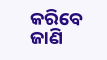କରିବେ ଜାଣି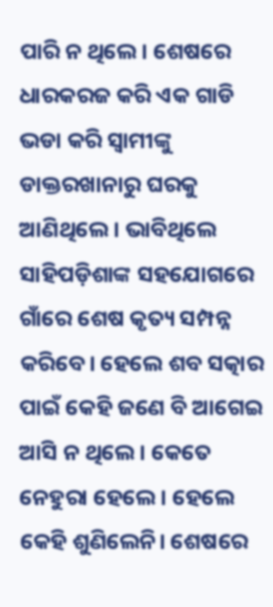ପାରି ନ ଥିଲେ। ଶେଷରେ ଧାରକରଜ କରି ଏକ ଗାଡି ଭଡା କରି ସ୍ୱାମୀଙ୍କୁ ଡାକ୍ତରଖାନାରୁ ଘରକୁ ଆଣିଥିଲେ। ଭାବିଥିଲେ ସାହିପଡ଼ିଶାଙ୍କ ସହଯୋଗରେ ଗାଁରେ ଶେଷ କୃତ୍ୟ ସମ୍ପନ୍ନ କରିବେ। ହେଲେ ଶବ ସତ୍କାର ପାଇଁ କେହି ଜଣେ ବି ଆଗେଇ ଆସି ନ ଥିଲେ। କେତେ ନେହୁରା ହେଲେ। ହେଲେ କେହି ଶୁଣିଲେନି। ଶେଷରେ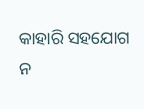କାହାରି ସହଯୋଗ ନ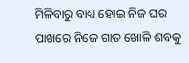ମିଳିବାରୁ ବାଧ୍ୟ ହୋଇ ନିଜ ଘର ପାଖରେ ନିଜେ ଗାତ ଖୋଳି ଶବକୁ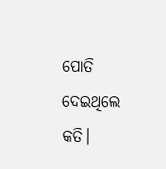ପୋତି ଦେଇଥିଲେ କତି।